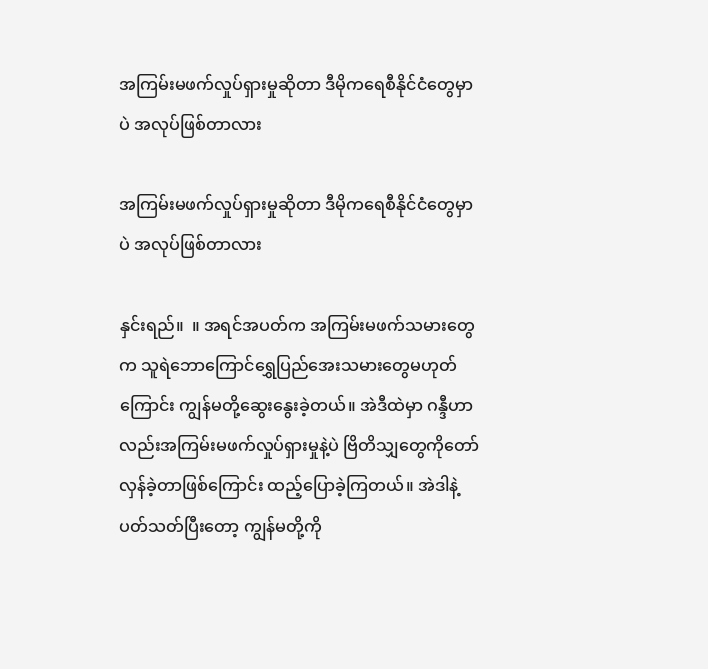အကြမ်းမဖက်လှုပ်ရှားမှုဆိုတာ ဒီမိုကရေစီနိုင်ငံတွေမှာပဲ အလုပ်ဖြစ်တာလား

အကြမ်းမဖက်လှုပ်ရှားမှုဆိုတာ ဒီမိုကရေစီနိုင်ငံတွေမှာပဲ အလုပ်ဖြစ်တာလား

နှင်းရည်။  ။ အရင်အပတ်က အကြမ်းမဖက်သမားတွေက သူရဲဘောကြောင်ရွှေပြည်အေးသမားတွေမဟုတ်ကြောင်း ကျွန်မတို့ဆွေးနွေးခဲ့တယ်။ အဲဒီထဲမှာ ဂန္ဒီဟာလည်းအကြမ်းမဖက်လှုပ်ရှားမှုနဲ့ပဲ ဗြိတိသျှတွေကိုတော်လှန်ခဲ့တာဖြစ်ကြောင်း ထည့်ပြောခဲ့ကြတယ်။ အဲဒါနဲ့ပတ်သတ်ပြီးတော့ ကျွန်မတို့ကို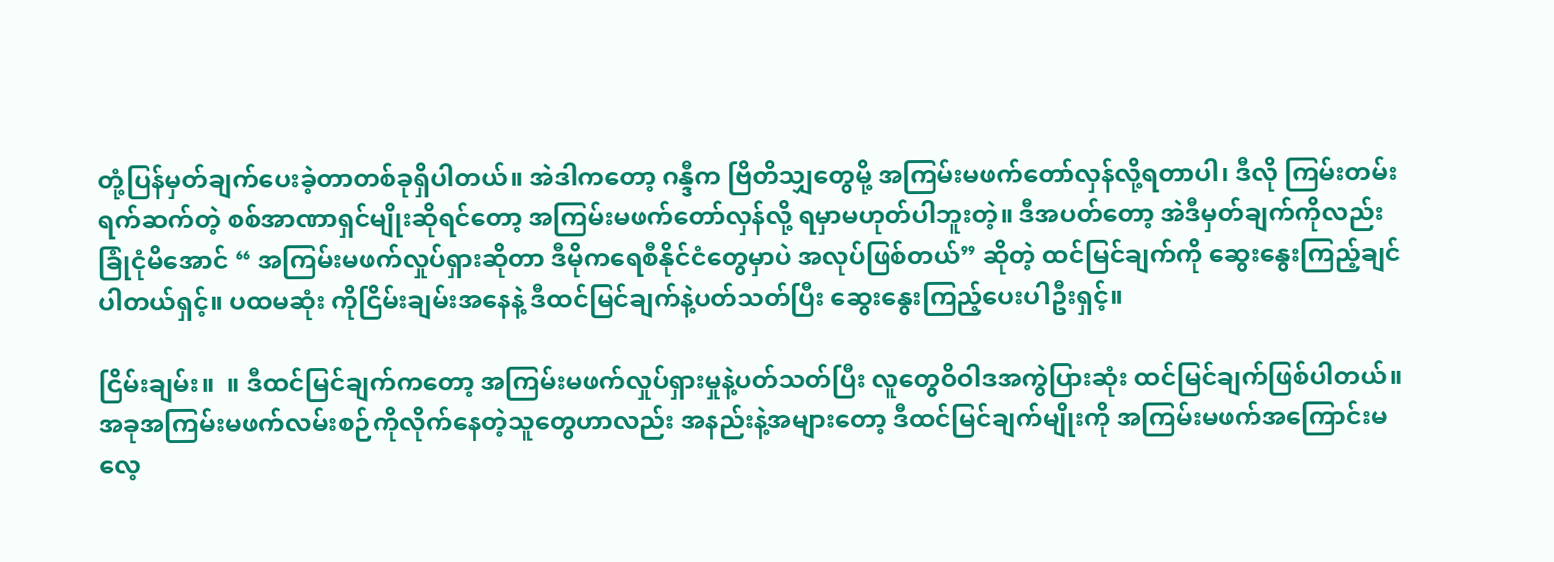တုံ့ပြန်မှတ်ချက်ပေးခဲ့တာတစ်ခုရှိပါတယ်။ အဲဒါကတော့ ဂန္ဒီက ဗြိတိသျှတွေမို့ အကြမ်းမဖက်တော်လှန်လို့ရတာပါ၊ ဒီလို ကြမ်းတမ်းရက်ဆက်တဲ့ စစ်အာဏာရှင်မျိုးဆိုရင်တော့ အကြမ်းမဖက်တော်လှန်လို့ ရမှာမဟုတ်ပါဘူးတဲ့။ ဒီအပတ်တော့ အဲဒီမှတ်ချက်ကိုလည်း ခြုံငုံမိအောင် “ အကြမ်းမဖက်လှုပ်ရှားဆိုတာ ဒီမိုကရေစီနိုင်ငံတွေမှာပဲ အလုပ်ဖြစ်တယ်” ဆိုတဲ့ ထင်မြင်ချက်ကို ဆွေးနွေးကြည့်ချင်ပါတယ်ရှင့်။ ပထမဆုံး ကိုငြိမ်းချမ်းအနေနဲ့ ဒီထင်မြင်ချက်နဲ့ပတ်သတ်ပြီး ဆွေးနွေးကြည့်ပေးပါဦးရှင့်။

ငြိမ်းချမ်း။  ။ ဒီထင်မြင်ချက်ကတော့ အကြမ်းမဖက်လှုပ်ရှားမှုနဲ့ပတ်သတ်ပြီး လူတွေဝိဝါဒအကွဲပြားဆုံး ထင်မြင်ချက်ဖြစ်ပါတယ်။ အခုအကြမ်းမဖက်လမ်းစဉ်ကိုလိုက်နေတဲ့သူတွေဟာလည်း အနည်းနဲ့အများတော့ ဒီထင်မြင်ချက်မျိုးကို အကြမ်းမဖက်အကြောင်းမလေ့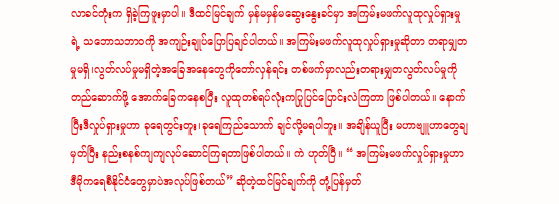လာခင်တုံးက ရှိခဲ့ကြဖူးမှာပါ။ ဒီထင်မြင်ချက် မှန်မမှန်မဆွေးနွေးခင်မှာ အကြမ်းမဖက်လူထုလှုပ်ရှားမှုရဲ့ သဘောသဘာဝကို အကျဉ်းချုပ်ပြောပြချင်ပါတယ်။ အကြမ်းမဖက်လူထုလှုပ်ရှားမှုဆိုတာ တရာမျှတမှုမရှိ၊လွတ်လပ်မှုမရှိတဲ့အခြေအနေတွေကိုတော်လှန်ရင်း တစ်ဖက်မှာလည်းတရားမျှတလွတ်လပ်မှုကိုတည်ဆောက်ဖို့ အောက်ခြေကနေစပြီး လူထုတစ်ရပ်လုံးကပြုပြင်ပြောင်းလဲကြတာ ဖြစ်ပါတယ်။ နောက်ပြီးဒီလှုပ်ရှားမှုဟာ ခုရေတွင်းတူး၊ခုရေကြည်သောက် ချင်လို့မရပါဘူး။ အချိန်ယူပြီး မဟာဗျူဟာတွေချမှတ်ပြီး နည်းစနစ်ကျကျလုပ်ဆောင်ကြရတာဖြစ်ပါတယ်။ ကဲ ဟုတ်ပြီ။ “ အကြမ်းမဖက်လှုပ်ရှားမှုဟာ ဒီမိုကရေစီနိုင်ငံတွေမှာပဲအလုပ်ဖြစ်တယ်” ဆိုတဲ့ထင်မြင်ချက်ကို တုံ့ပြန်မှတ်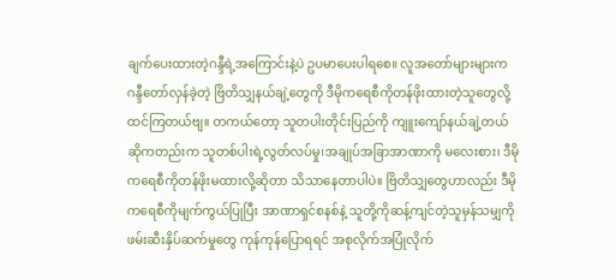ချက်ပေးထားတဲ့ဂန္ဒီရဲ့အကြောင်းနဲ့ပဲ ဥပမာပေးပါရစေ။ လူအတော်များများက ဂန္ဒီတော်လှန်ခဲ့တဲ့ ဗြိတိသျှနယ်ချဲ့တွေကို ဒီမိုကရေစီကိုတန်ဖိုးထားတဲ့သူတွေလို့ ထင်ကြတယ်ဗျ။ တကယ်တော့ သူတပါးတိုင်းပြည်ကို ကျူးကျော်နယ်ချဲ့တယ်ဆိုကတည်းက သူတစ်ပါးရဲ့လွတ်လပ်မှု၊အချုပ်အခြာအာဏာကို မလေးစား၊ ဒီမိုကရေစီကိုတန်ဖိုးမထားလို့ဆိုတာ သိသာနေတာပါပဲ။ ဗြိတိသျှတွေဟာလည်း ဒီမိုကရေစီကိုမျက်ကွယ်ပြုပြီး အာဏာရှင်စနစ်နဲ့ သူတို့ကိုဆန့်ကျင်တဲ့သူမှန်သမျှကို ဖမ်းဆီးနှိပ်ဆက်မှုတွေ ကုန်ကုန်ပြောရရင် အစုလိုက်အပြုံလိုက်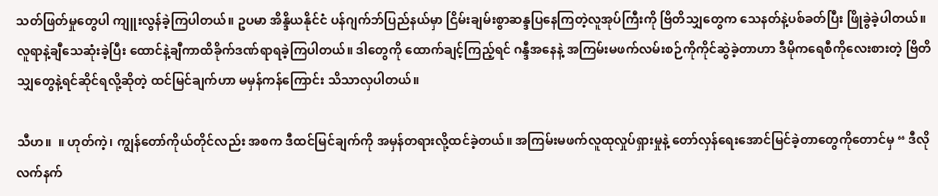သတ်ဖြတ်မှုတွေပါ ကျူးလွန်ခဲ့ကြပါတယ်။ ဥပမာ အိန္ဒိယနိုင်ငံ ပန်ဂျက်ဘ်ပြည်နယ်မှာ ငြိမ်းချမ်းစွာဆန္ဒပြနေကြတဲ့လူအုပ်ကြီးကို ဗြိတိသျှတွေက သေနတ်နဲ့ပစ်ခတ်ပြီး ဖြိုခွဲခဲ့ပါတယ်။ လူရာနဲ့ချီသေဆုံးခဲ့ပြီး ထောင်နဲ့ချီကာထိခိုက်ဒဏ်ရာရခဲ့ကြပါတယ်။ ဒါတွေကို ထောက်ချင့်ကြည့်ရင် ဂန္ဒီအနေနဲ့ အကြမ်းမဖက်လမ်းစဉ်ကိုကိုင်ဆွဲခဲ့တာဟာ ဒီမိုကရေစီကိုလေးစားတဲ့ ဗြိတိသျှတွေနဲ့ရင်ဆိုင်ရလို့ဆိုတဲ့ ထင်မြင်ချက်ဟာ မမှန်ကန်ကြောင်း သိသာလှပါတယ်။

သီဟ။  ။ ဟုတ်ကဲ့၊ ကျွန်တော်ကိုယ်တိုင်လည်း အစက ဒီထင်မြင်ချက်ကို အမှန်တရားလို့ထင်ခဲ့တယ်။ အကြမ်းမဖက်လူထုလှုပ်ရှားမှုနဲ့ တော်လှန်ရေးအောင်မြင်ခဲ့တာတွေကိုတောင်မှ “ ဒီလိုလက်နက်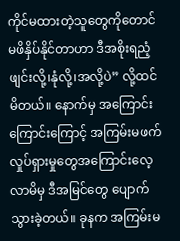ကိုင်မထားတဲ့သူတွေကိုတောင် မဖိနှိပ်နိုင်တာဟာ ဒီအစိုးရညံ့ဖျင်းလို့၊နုံလို့၊အလို့ပဲ” လို့ထင်မိတယ်။ နောက်မှ အကြောင်းကြောင်းကြောင့် အကြမ်းမဖက်လှုပ်ရှားမှုတွေအကြောင်းလေ့လာမိမှ ဒီအမြင်တွေ ပျောက်သွားခဲ့တယ်။ ခုနက အကြမ်းမ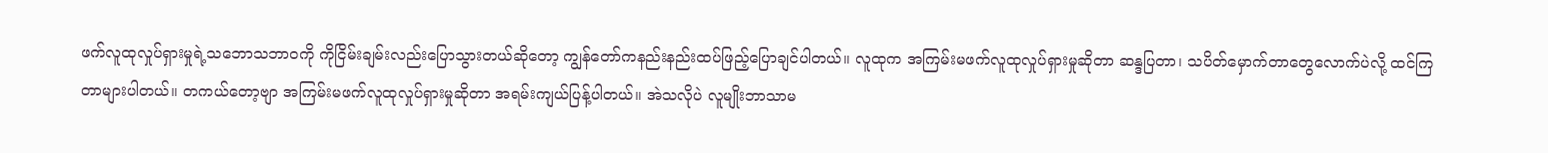ဖက်လူထုလှုပ်ရှားမှုရဲ့သဘောသဘာဝကို ကိုငြိမ်းချမ်းလည်းပြောသွားတယ်ဆိုတော့ ကျွန်တော်ကနည်းနည်းထပ်ဖြည့်ပြောချင်ပါတယ်။ လူထုက အကြမ်းမဖက်လူထုလှုပ်ရှားမှုဆိုတာ ဆန္ဒပြတာ၊ သပိတ်မှောက်တာတွေလောက်ပဲလို့ ထင်ကြတာများပါတယ်။ တကယ်တော့ဗျာ အကြမ်းမဖက်လူထုလှုပ်ရှားမှုဆိုတာ အရမ်းကျယ်ပြန့်ပါတယ်။ အဲသလိုပဲ လူမျိုးဘာသာမ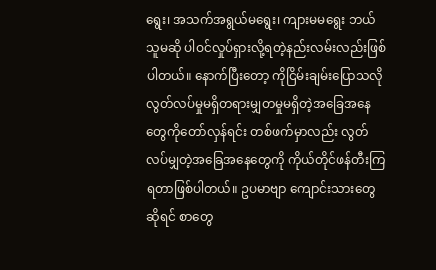ရွေး၊ အသက်အရွယ်မရွေး၊ ကျားမမရွေး ဘယ်သူမဆို ပါဝင်လှုပ်ရှားလို့ရတဲ့နည်းလမ်းလည်းဖြစ်ပါတယ်။ နောက်ပြီးတော့ ကိုငြိမ်းချမ်းပြောသလို လွတ်လပ်မှုမရှိတရားမျှတမှုမရှိတဲ့အခြေအနေတွေကိုတော်လှန်ရင်း တစ်ဖက်မှာလည်း လွတ်လပ်မျှတဲ့အခြေအနေတွေကို ကိုယ်တိုင်ဖန်တီးကြရတာဖြစ်ပါတယ်။ ဥပမာဗျာ ကျောင်းသားတွေဆိုရင် စာတွေ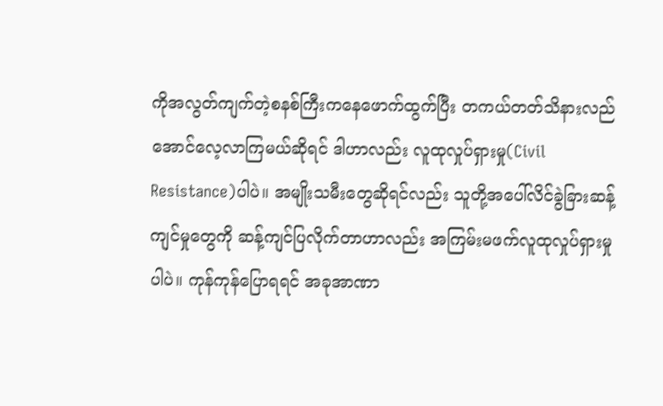ကိုအလွတ်ကျက်တဲ့စနစ်ကြီးကနေဖောက်ထွက်ပြီး တကယ်တတ်သိနားလည်အောင်လေ့လာကြမယ်ဆိုရင် ဒါဟာလည်း လူထုလှုပ်ရှားမှု(Civil Resistance)ပါပဲ။ အမျိုးသမီးတွေဆိုရင်လည်း သူတို့အပေါ်လိင်ခွဲခြားဆန့်ကျင်မှုတွေကို ဆန့်ကျင်ပြလိုက်တာဟာလည်း အကြမ်းမဖက်လူထုလှုပ်ရှားမှုပါပဲ။ ကုန်ကုန်ပြောရရင် အခုအာဏာ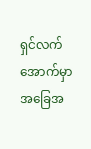ရှင်လက်အောက်မှာ အခြေအ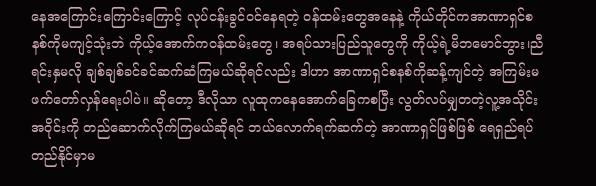နေအကြောင်းကြောင်းကြောင့် လုပ်ငန်းခွင်ဝင်နေရတဲ့ ဝန်ထမ်းတွေအနေနဲ့ ကိုယ်တိုင်ကအာဏာရှင်စနစ်ကိုမကျင့်သုံးဘဲ ကိုယ့်အောက်ကဝန်ထမ်းတွေ၊ အရပ်သားပြည်သူတွေကို ကိုယ့်ရဲ့မိဘမောင်ဘွား၊ညီရင်းနှမလို ချစ်ချစ်ခင်ခင်ဆက်ဆံကြမယ်ဆိုရင်လည်း ဒါဟာ အာဏာရှင်စနစ်ကိုဆန့်ကျင်တဲ့ အကြမ်းမဖက်တော်လှန်ရေးပါပဲ။ ဆိုတော့ ဒီလိုသာ လူထုကနေအောက်ခြေကစပြီး လွတ်လပ်မျှတတဲ့လူ့အသိုင်းအဝိုင်းကို တည်ဆောက်လိုက်ကြမယ်ဆိုရင် ဘယ်လောက်ရက်ဆက်တဲ့ အာဏာရှင်ဖြစ်ဖြစ် ရေရှည်ရပ်တည်နိုင်မှာမ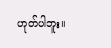ဟုတ်ပါဘူး။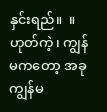နှင်းရည်။  ။ ဟုတ်ကဲ့၊ ကျွန်မကတော့ အခုကျွန်မ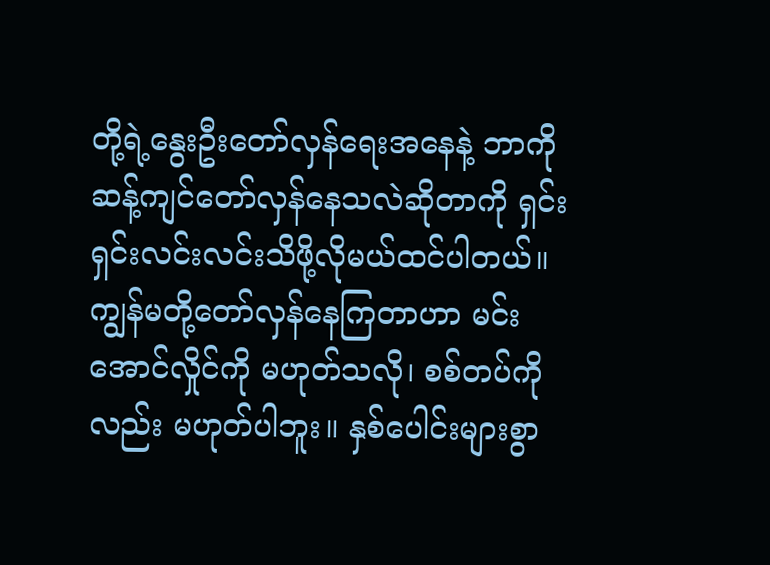တို့ရဲ့နွေးဦးတော်လှန်ရေးအနေနဲ့ ဘာကိုဆန့်ကျင်တော်လှန်နေသလဲဆိုတာကို ရှင်းရှင်းလင်းလင်းသိဖို့လိုမယ်ထင်ပါတယ်။ ကျွန်မတို့တော်လှန်နေကြတာဟာ မင်းအောင်လှိုင်ကို မဟုတ်သလို၊ စစ်တပ်ကိုလည်း မဟုတ်ပါဘူး။ နှစ်ပေါင်းများစွာ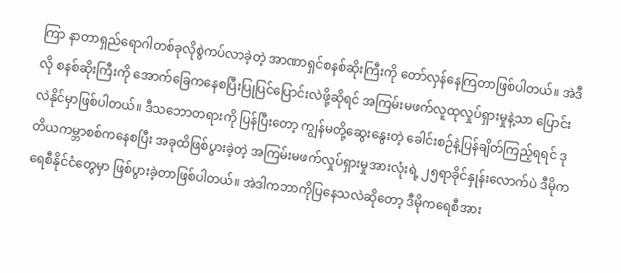ကြာ နာတာရှည်ရောဂါတစ်ခုလိုစွဲကပ်လာခဲ့တဲ့ အာဏာရှင်စနစ်ဆိုးကြီးကို တော်လှန်နေကြတာဖြစ်ပါတယ်။ အဲဒီလို စနစ်ဆိုးကြီးကို အောက်ခြေကနေစပြီးပြုပြင်ပြောင်းလဲဖို့ဆိုရင် အကြမ်းမဖက်လူထုလှုပ်ရှားမှုနဲ့သာ ပြောင်းလဲနိုင်မှာဖြစ်ပါတယ်။ ဒီသဘောတရားကို ပြန်ပြီးတော့ ကျွန်မတို့ဆွေးနွေးတဲ့ ခေါင်းစဉ်နဲ့ပြန်ချိတ်ကြည့်ရရင် ဒုတိယကမ္ဘာစစ်ကနေစပြီး အခုထိဖြစ်ပွားခဲ့တဲ့ အကြမ်းမဖက်လှုပ်ရှားမှုအားလုံးရဲ့ ၂၅ရာခိုင်နှုန်းလောက်ပဲ ဒီမိုကရေစီနိုင်ငံတွေမှာ ဖြစ်ပွားခဲ့တာဖြစ်ပါတယ်။ အဲဒါကဘာကိုပြနေသလဲဆိုတော့ ဒီမိုကရေစီအား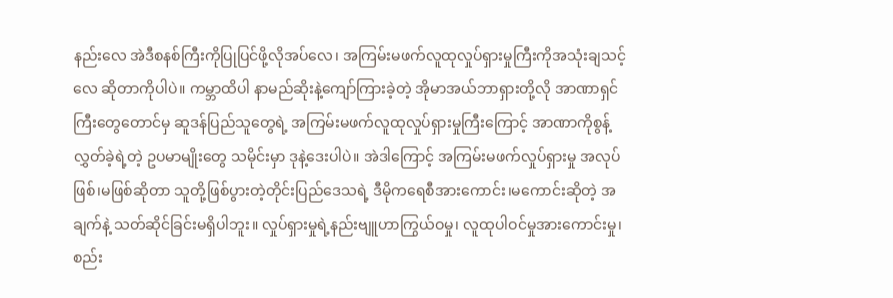နည်းလေ အဲဒီစနစ်ကြီးကိုပြုပြင်ဖို့လိုအပ်လေ၊ အကြမ်းမဖက်လူထုလှုပ်ရှားမှုကြီးကိုအသုံးချသင့်လေ ဆိုတာကိုပါပဲ။ ကမ္ဘာထိပါ နာမည်ဆိုးနဲ့ကျော်ကြားခဲ့တဲ့ အိုမာအယ်ဘာရှားတို့လို အာဏာရှင်ကြီးတွေတောင်မှ ဆူဒန်ပြည်သူတွေရဲ့ အကြမ်းမဖက်လူထုလှုပ်ရှားမှုကြီးကြောင့် အာဏာကိုစွန့်လွှတ်ခဲ့ရဲ့တဲ့ ဥပမာမျိုးတွေ သမိုင်းမှာ ဒုနဲ့ဒေးပါပဲ။ အဲဒါကြောင့် အကြမ်းမဖက်လှုပ်ရှားမှု အလုပ်ဖြစ်၊မဖြစ်ဆိုတာ သူတို့ဖြစ်ပွားတဲ့တိုင်းပြည်ဒေသရဲ့ ဒီမိုကရေစီအားကောင်း၊မကောင်းဆိုတဲ့ အချက်နဲ့ သတ်ဆိုင်ခြင်းမရှိပါဘူး။ လှုပ်ရှားမှုရဲ့နည်းဗျူဟာကြွယ်ဝမှု၊ လူထုပါဝင်မှုအားကောင်းမှု၊ စည်း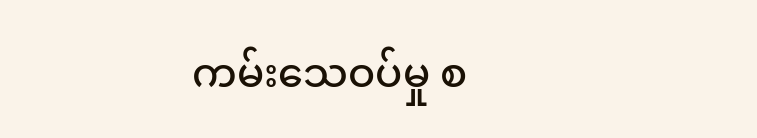ကမ်းသေဝပ်မှု စ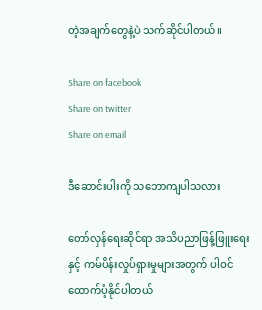တဲ့အချက်တွေနဲ့ပဲ သက်ဆိုင်ပါတယ်။

Share on facebook
Share on twitter
Share on email

ဒီဆောင်းပါးကို သဘောကျပါသလား

တော်လှန်ရေးဆိုင်ရာ အသိပညာဖြန့်ဖြူးရေးနှင့် ကမ်ပိန်းလှုပ်ရှားမှုများအတွက် ပါဝင်ထောက်ပံ့နိုင်ပါတယ်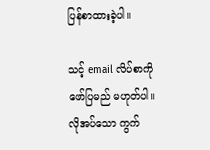ပြန်စာထားခဲ့ပါ။

သင့် email လိပ်စာကို ဖော်ပြမည် မဟုတ်ပါ။ လိုအပ်သော ကွက်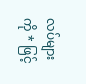လပ်များကို * ဖြင့်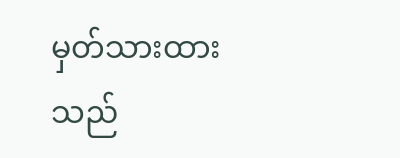မှတ်သားထားသည်